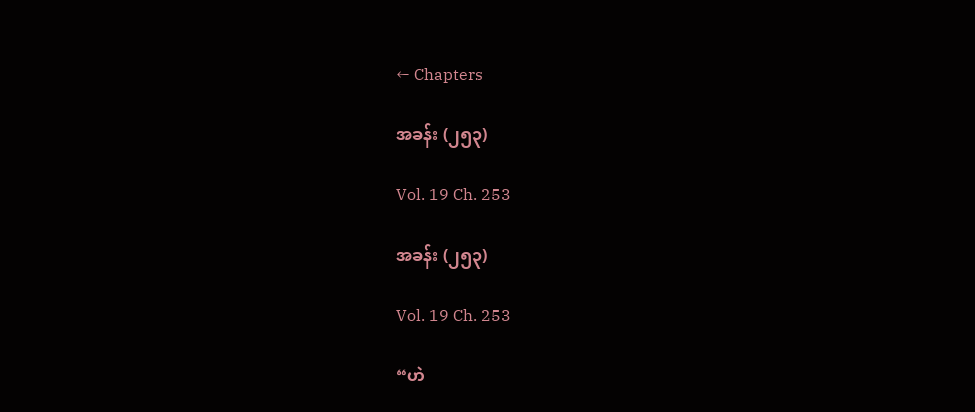← Chapters

အခန်း (၂၅၃)

Vol. 19 Ch. 253

အခန်း (၂၅၃)

Vol. 19 Ch. 253

“ဟဲ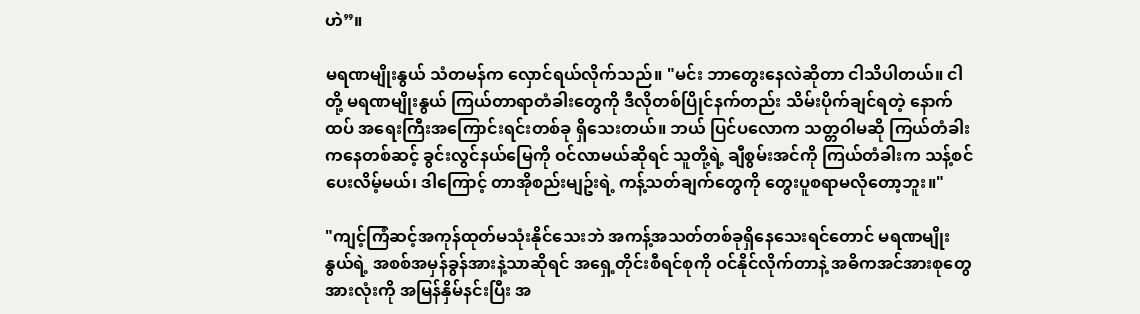ဟဲ”။

မရဏမျိုးနွယ် သံတမန်က လှောင်ရယ်လိုက်သည်။ "မင်း ဘာတွေးနေလဲဆိုတာ ငါသိပါတယ်။ ငါတို့ မရဏမျိုးနွယ် ကြယ်တာရာတံခါးတွေကို ဒီလိုတစ်ပြိုင်နက်တည်း သိမ်းပိုက်ချင်ရတဲ့ နောက်ထပ် အရေးကြီးအကြောင်းရင်းတစ်ခု ရှိသေးတယ်။ ဘယ် ပြင်ပလောက သတ္တဝါမဆို ကြယ်တံခါး ကနေတစ်ဆင့် ခွင်းလွင်နယ်မြေကို ဝင်လာမယ်ဆိုရင် သူတို့ရဲ့ ချီစွမ်းအင်ကို ကြယ်တံခါးက သန့်စင်ပေးလိမ့်မယ်၊ ဒါကြောင့် တာအိုစည်းမျဥ်းရဲ့ ကန့်သတ်ချက်တွေကို တွေးပူစရာမလိုတော့ဘူး။"

"ကျင့်ကြံဆင့်အကုန်ထုတ်မသုံးနိုင်သေးဘဲ အကန့်အသတ်တစ်ခုရှိနေသေးရင်တောင် မရဏမျိုးနွယ်ရဲ့ အစစ်အမှန်ခွန်အားနဲ့သာဆိုရင် အရှေ့တိုင်းစီရင်စုကို ဝင်နိုင်လိုက်တာနဲ့ အဓိကအင်အားစုတွေအားလုံးကို အမြန်နှိမ်နင်းပြီး အ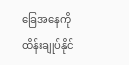ခြေအနေကို ထိန်းချုပ်နိုင်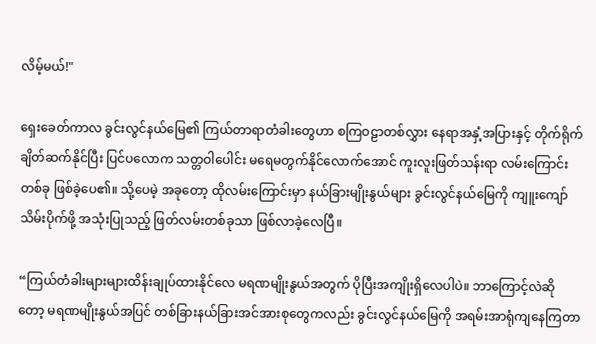လိမ့်မယ်!"

ရှေးခေတ်ကာလ ခွင်းလွင်နယ်မြေ၏ ကြယ်တာရာတံခါးတွေဟာ စကြဝဠာတစ်လွှား နေရာအနှံ့အပြားနှင့် တိုက်ရိုက်ချိတ်ဆက်နိုင်ပြီး ပြင်ပလောက သတ္တဝါပေါင်း မရေမတွက်နိုင်လောက်အောင် ကူးလူးဖြတ်သန်းရာ လမ်းကြောင်းတစ်ခု ဖြစ်ခဲ့ပေ၏။ သို့ပေမဲ့ အခုတော့ ထိုလမ်းကြောင်းမှာ နယ်ခြားမျိုးနွယ်များ ခွင်းလွင်နယ်မြေကို ကျူးကျော်သိမ်းပိုက်ဖို့ အသုံးပြုသည့် ဖြတ်လမ်းတစ်ခုသာ ဖြစ်လာခဲ့လေပြီ။

“ကြယ်တံခါးများများထိန်းချုပ်ထားနိုင်လေ မရဏမျိုးနွယ်အတွက် ပိုပြီးအကျိုးရှိလေပါပဲ။ ဘာကြောင့်လဲဆိုတော့ မရဏမျိုးနွယ်အပြင် တစ်ခြားနယ်ခြားအင်အားစုတွေကလည်း ခွင်းလွင်နယ်မြေကို အရမ်းအာရုံကျနေကြတာ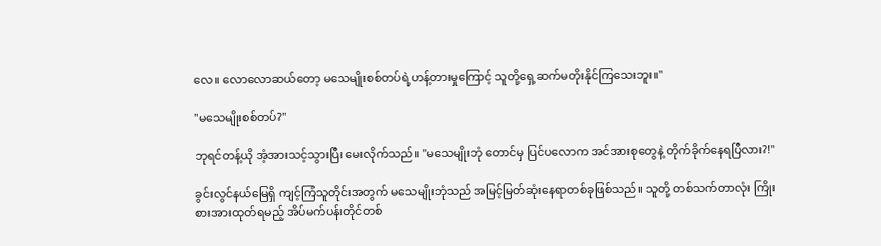လေ။ လောလောဆယ်တော့ မသေမျိုးစစ်တပ်ရဲ့ဟန့်တားမှုကြောင့် သူတို့ရှေ့ဆက်မတိုးနိုင်ကြသေးဘူး။"

"မသေမျိုးစစ်တပ်?"

ဘုရင်တန့်ယို အံ့အားသင့်သွားပြီး မေးလိုက်သည်။ "မသေမျိုးဘုံ တောင်မှ ပြင်ပလောက အင်အားစုတွေနဲ့ တိုက်ခိုက်နေရပြီလား?!"

ခွင်းလွင်နယ်မြေရှိ ကျင့်ကြံသူတိုင်းအတွက် မသေမျိုးဘုံသည် အမြင့်မြတ်ဆုံးနေရာတစ်ခုဖြစ်သည်။ သူတို့ တစ်သက်တာလုံး ကြိုးစားအားထုတ်ရမည့် အိပ်မက်ပန်းတိုင်တစ်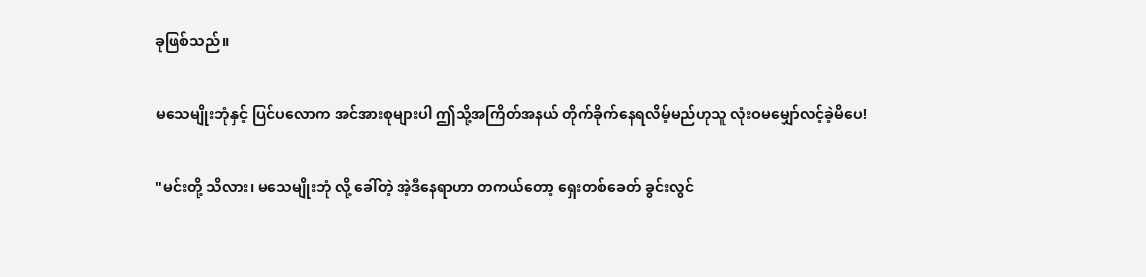ခုဖြစ်သည်။

မသေမျိုးဘုံနှင့် ပြင်ပလောက အင်အားစုများပါ ဤသို့အကြိတ်အနယ် တိုက်ခိုက်နေရလိမ့်မည်ဟုသူ လုံးဝမမျှော်လင့်ခဲ့မိပေ!

"မင်းတို့ သိလား၊ မသေမျိုးဘုံ လို့ ခေါ်တဲ့ အဲ့ဒီနေရာဟာ တကယ်တော့ ရှေးတစ်ခေတ် ခွင်းလွင်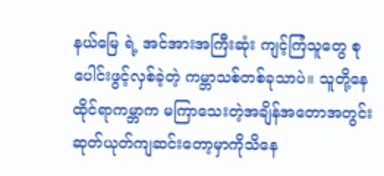နယ်မြေ ရဲ့ အင်အားအကြီးဆုံး ကျင့်ကြံသူတွေ စုပေါင်းဖွင့်လှစ်ခဲ့တဲ့ ကမ္ဘာသစ်တစ်ခုသာပဲ။ သူတို့နေထိုင်ရာကမ္ဘာက မကြာသေးတဲ့အချိန်အတောအတွင်း ဆုတ်ယုတ်ကျဆင်းတော့မှာကိုသိနေ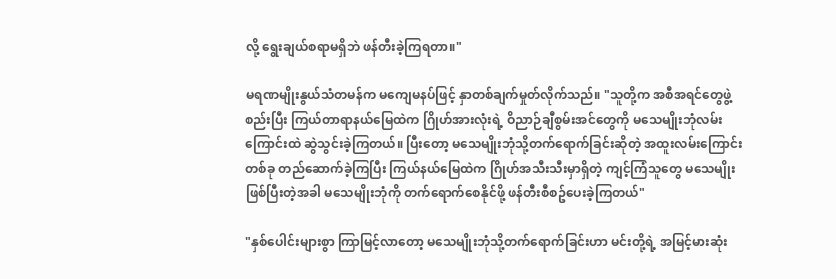လို့ ရွေးချယ်စရာမရှိဘဲ ဖန်တီးခဲ့ကြရတာ။"

မရဏမျိုးနွယ်သံတမန်က မကျေမနပ်ဖြင့် နှာတစ်ချက်မှုတ်လိုက်သည်။ "သူတို့က အစီအရင်တွေဖွဲ့စည်းပြီး ကြယ်တာရာနယ်မြေထဲက ဂြိုဟ်အားလုံးရဲ့ ဝိညာဉ်ချီစွမ်းအင်တွေကို မသေမျိုးဘုံလမ်းကြောင်းထဲ ဆွဲသွင်းခဲ့ကြတယ်။ ပြီးတော့ မသေမျိုးဘုံသို့တက်ရောက်ခြင်းဆိုတဲ့ အထူးလမ်းကြောင်းတစ်ခု တည်ဆောက်ခဲ့ကြပြီး ကြယ်နယ်မြေထဲက ဂြိုဟ်အသီးသီးမှာရှိတဲ့ ကျင့်ကြံသူတွေ မသေမျိုးဖြစ်ပြီးတဲ့အခါ မသေမျိုးဘုံကို တက်ရောက်စေနိုင်ဖို့ ဖန်တီးစီစဥ်ပေးခဲ့ကြတယ်"

"နှစ်ပေါင်းများစွာ ကြာမြင့်လာတော့ မသေမျိုးဘုံသို့တက်ရောက်ခြင်းဟာ မင်းတို့ရဲ့ အမြင့်မားဆုံး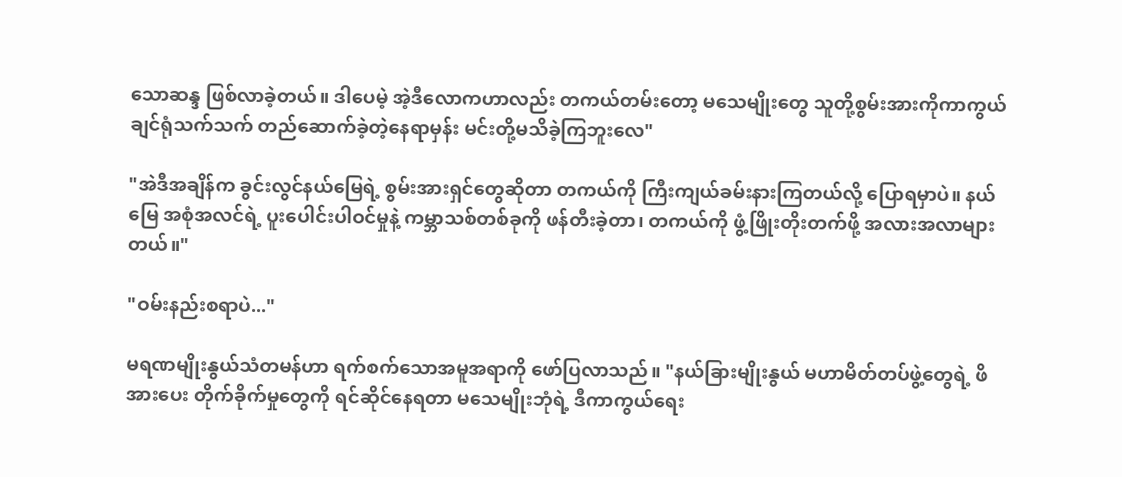သောဆန္ဒ ဖြစ်လာခဲ့တယ်။ ဒါပေမဲ့ အဲ့ဒီလောကဟာလည်း တကယ်တမ်းတော့ မသေမျိုးတွေ သူတို့စွမ်းအားကိုကာကွယ်ချင်ရုံသက်သက် တည်ဆောက်ခဲ့တဲ့နေရာမှန်း မင်းတို့မသိခဲ့ကြဘူးလေ"

"အဲဒီအချိန်က ခွင်းလွင်နယ်မြေရဲ့ စွမ်းအားရှင်တွေဆိုတာ တကယ်ကို ကြီးကျယ်ခမ်းနားကြတယ်လို့ ပြောရမှာပဲ။ နယ်မြေ အစုံအလင်ရဲ့ ပူးပေါင်းပါဝင်မှုနဲ့ ကမ္ဘာသစ်တစ်ခုကို ဖန်တီးခဲ့တာ၊ တကယ်ကို ဖွံ့ဖြိုးတိုးတက်ဖို့ အလားအလာများတယ်။"

"ဝမ်းနည်းစရာပဲ..."

မရဏမျိုးနွယ်သံတမန်ဟာ ရက်စက်သောအမူအရာကို ဖော်ပြလာသည်။ "နယ်ခြားမျိုးနွယ် မဟာမိတ်တပ်ဖွဲ့တွေရဲ့ ဖိအားပေး တိုက်ခိုက်မှုတွေကို ရင်ဆိုင်နေရတာ မသေမျိုးဘုံရဲ့ ဒီကာကွယ်ရေး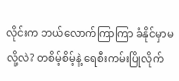လိုင်းက ဘယ်လောက်ကြာကြာ ခံနိုင်မှာမလို့လဲ? တစိမ့်စိမ့်နဲ့ ရေစီးကမ်းပြိုလိုက်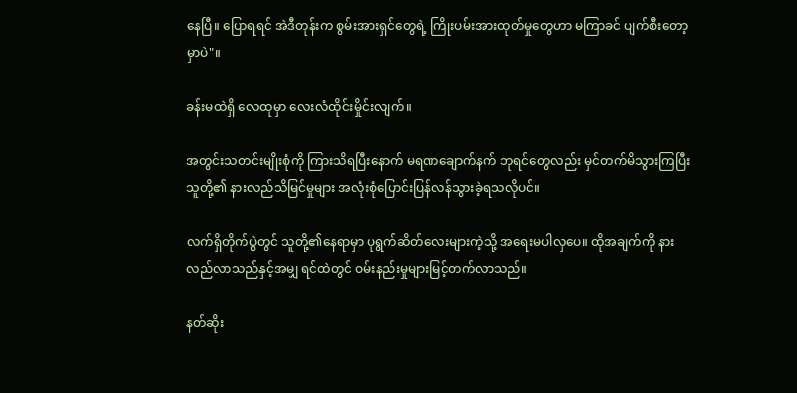နေပြီ။ ပြောရရင် အဲဒီတုန်းက စွမ်းအားရှင်တွေရဲ့ ကြိုးပမ်းအားထုတ်မှုတွေဟာ မကြာခင် ပျက်စီးတော့မှာပဲ"။

ခန်းမထဲရှိ လေထုမှာ လေးလံထိုင်းမှိုင်းလျက်။

အတွင်းသတင်းမျိုးစုံကို ကြားသိရပြီးနောက် မရဏချောက်နက် ဘုရင်တွေလည်း မှင်တက်မိသွားကြပြီး သူတို့၏ နားလည်သိမြင်မှုများ အလုံးစုံပြောင်းပြန်လန်သွားခဲ့ရသလိုပင်။

လက်ရှိတိုက်ပွဲတွင် သူတို့၏နေရာမှာ ပုရွက်ဆိတ်လေးများကဲ့သို့ အရေးမပါလှပေ။ ထိုအချက်ကို နားလည်လာသည်နှင့်အမျှ ရင်ထဲတွင် ဝမ်းနည်းမှုများမြင့်တက်လာသည်။

နတ်ဆိုး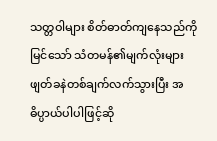သတ္တဝါများ စိတ်ဓာတ်ကျနေသည်ကိုမြင်သော် သံတမန်၏မျက်လုံးများ ဖျတ်ခနဲတစ်ချက်လက်သွားပြီး အဓိပ္ပာယ်ပါပါဖြင့်ဆို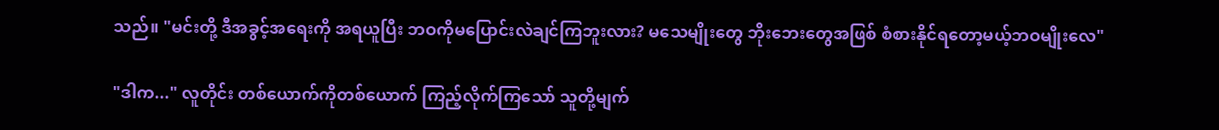သည်။ "မင်းတို့ ဒီအခွင့်အရေးကို အရယူပြီး ဘဝကိုမပြောင်းလဲချင်ကြဘူးလား? မသေမျိုးတွေ ဘိုးဘေးတွေအဖြစ် စံစားနိုင်ရတော့မယ့်ဘဝမျိုးလေ"

"ဒါက..." လူတိုင်း တစ်ယောက်ကိုတစ်ယောက် ကြည့်လိုက်ကြသော် သူတို့မျက်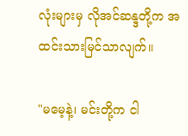လုံးများမှ လိုအင်ဆန္ဒတို့က အထင်းသားမြင်သာလျက်။

"မမေ့နဲ့၊ မင်းတို့က ငါ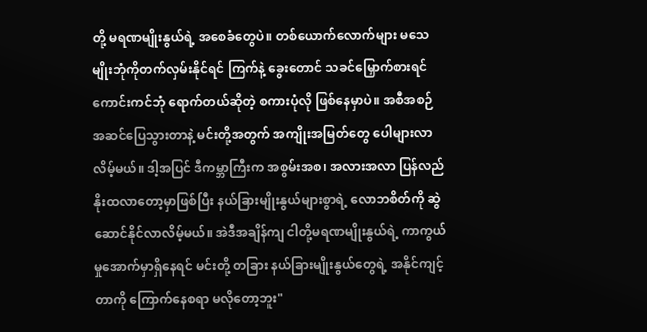တို့ မရဏမျိုးနွယ်ရဲ့ အစေခံတွေပဲ။ တစ်ယောက်လောက်များ မသေမျိုးဘုံကိုတက်လှမ်းနိုင်ရင် ကြက်နဲ့ ခွေးတောင် သခင်မြှောက်စားရင် ကောင်းကင်ဘုံ ရောက်တယ်ဆိုတဲ့ စကားပုံလို ဖြစ်နေမှာပဲ။ အစီအစဉ် အဆင်ပြေသွားတာနဲ့ မင်းတို့အတွက် အကျိုးအမြတ်တွေ ပေါများလာလိမ့်မယ်။ ဒါ့အပြင် ဒီကမ္ဘာကြီးက အစွမ်းအစ၊ အလားအလာ ပြန်လည်နိုးထလာတော့မှာဖြစ်ပြီး နယ်ခြားမျိုးနွယ်များစွာရဲ့ လောဘစိတ်ကို ဆွဲဆောင်နိုင်လာလိမ့်မယ်။ အဲဒီအချိန်ကျ ငါတို့မရဏမျိုးနွယ်ရဲ့ ကာကွယ်မှုအောက်မှာရှိနေရင် မင်းတို့ တခြား နယ်ခြားမျိုးနွယ်တွေရဲ့ အနိုင်ကျင့်တာကို ကြောက်နေစရာ မလိုတော့ဘူး"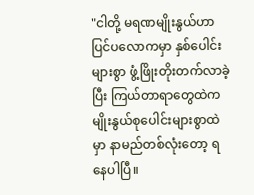"ငါတို့ မရဏမျိုးနွယ်ဟာ ပြင်ပလောကမှာ နှစ်ပေါင်းများစွာ ဖွံ့ဖြိုးတိုးတက်လာခဲ့ပြီး ကြယ်တာရာတွေထဲက မျိုးနွယ်စုပေါင်းများစွာထဲမှာ နာမည်တစ်လုံးတော့ ရနေပါပြီ။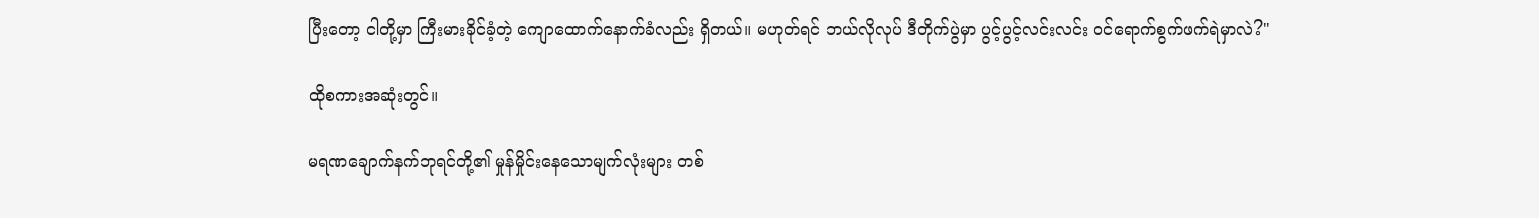ပြီးတော့ ငါတို့မှာ ကြီးမားခိုင်ခံ့တဲ့ ကျောထောက်နောက်ခံလည်း ရှိတယ်။ မဟုတ်ရင် ဘယ်လိုလုပ် ဒီတိုက်ပွဲမှာ ပွင့်ပွင့်လင်းလင်း ဝင်ရောက်စွက်ဖက်ရဲမှာလဲ?"

ထိုစကားအဆုံးတွင်။

မရဏချောက်နက်ဘုရင်တို့၏ မှုန်မှိုင်းနေသောမျက်လုံးများ တစ်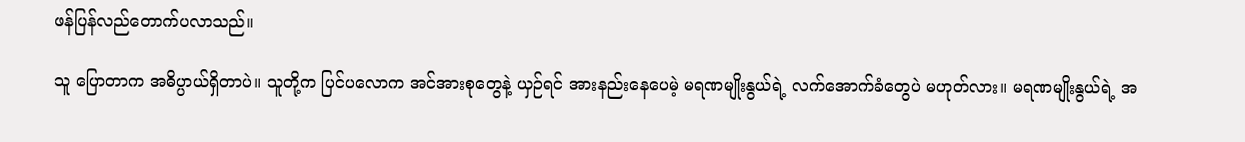ဖန်ပြန်လည်တောက်ပလာသည်။

သူ ပြောတာက အဓိပ္ပာယ်ရှိတာပဲ။ သူတို့က ပြင်ပလောက အင်အားစုတွေနဲ့ ယှဉ်ရင် အားနည်းနေပေမဲ့ မရဏမျိုးနွယ်ရဲ့ လက်အောက်ခံတွေပဲ မဟုတ်လား။ မရဏမျိုးနွယ်ရဲ့ အ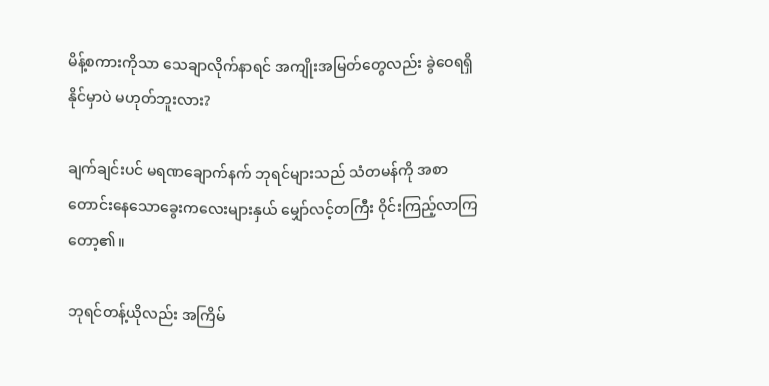မိန့်စကားကိုသာ သေချာလိုက်နာရင် အကျိုးအမြတ်တွေလည်း ခွဲဝေရရှိနိုင်မှာပဲ မဟုတ်ဘူးလား?

ချက်ချင်းပင် မရဏချောက်နက် ဘုရင်များသည် သံတမန်ကို အစာတောင်းနေသောခွေးကလေးများနှယ် မျှော်လင့်တကြီး ဝိုင်းကြည့်လာကြတော့၏။

ဘုရင်တန့်ယိုလည်း အကြိမ်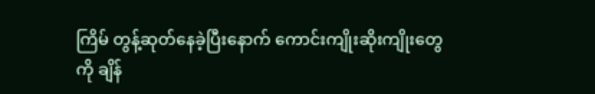ကြိမ် တွန့်ဆုတ်နေခဲ့ပြီးနောက် ကောင်းကျိုးဆိုးကျိုးတွေကို ချိန်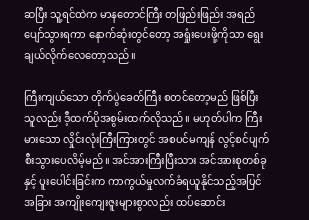ဆပြီး သူ့ရင်ထဲက မာနတောင်ကြီး တဖြည်းဖြည်း အရည်ပျော်သွားရကာ နောက်ဆုံးတွင်တော့ အရှုံးပေးဖို့ကိုသာ ရွေးချယ်လိုက်လေတော့သည်။

ကြီးကျယ်သော တိုက်ပွဲခေတ်ကြီး စတင်တော့မည် ဖြစ်ပြီး သူလည်း ဒီ့ထက်ပိုအစွမ်းထက်လိုသည်။ မဟုတ်ပါက ကြီးမားသော လှိုင်းလုံးကြီးကြားတွင် အစပင်မကျန် လွင့်စင်ပျက်စီးသွားပေလိမ့်မည်။ အင်အားကြီးပြီးသား အင်အားစုတစ်ခုနှင့် ပူးပေါင်းခြင်းက ကာကွယ်မှုလက်ခံရယူနိုင်သည့်အပြင် အခြား အကျိုးကျေးဇူးများစွာလည်း ထပ်ဆောင်း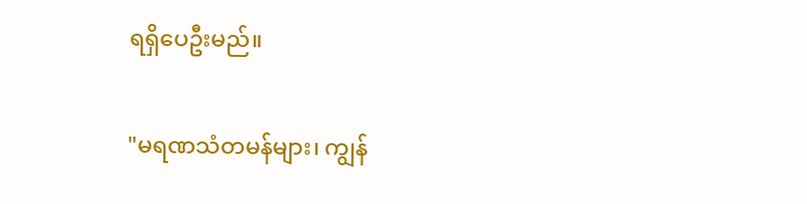ရရှိပေဦးမည်။

"မရဏသံတမန်များ၊ ကျွန်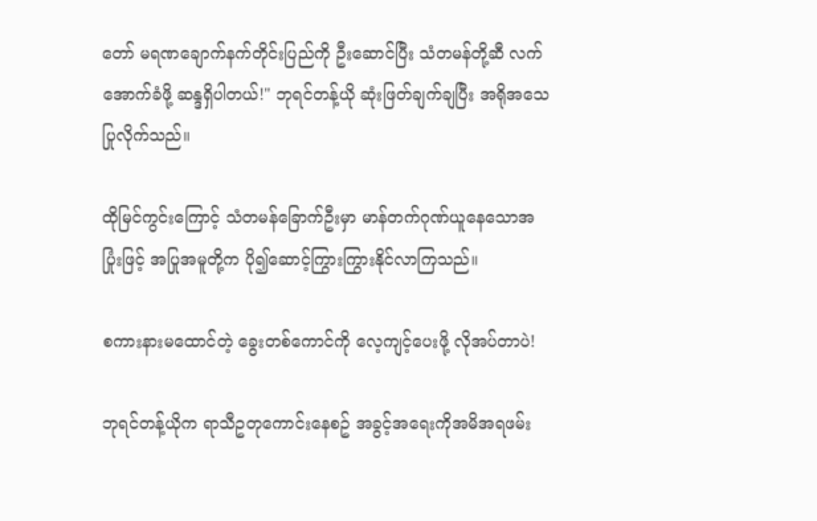တော် မရဏချောက်နက်တိုင်းပြည်ကို ဦးဆောင်ပြီး သံတမန်တို့ဆီ လက်အောက်ခံဖို့ ဆန္ဒရှိပါတယ်!" ဘုရင်တန့်ယို ဆုံးဖြတ်ချက်ချပြီး အရိုအသေပြုလိုက်သည်။

ထိုမြင်ကွင်းကြောင့် သံတမန်‌ခြောက်ဦးမှာ မာန်တက်ဂုဏ်ယူနေသောအပြုံးဖြင့် အပြုအမူတို့က ပို၍ဆောင့်ကြွားကြွားနိုင်လာကြသည်။

စကားနားမထောင်တဲ့ ခွေးတစ်ကောင်ကို လေ့ကျင့်ပေးဖို့ လိုအပ်တာပဲ!

ဘုရင်တန့်ယိုက ရာသီဥတုကောင်းနေစဥ် အခွင့်အရေးကိုအမိအရဖမ်း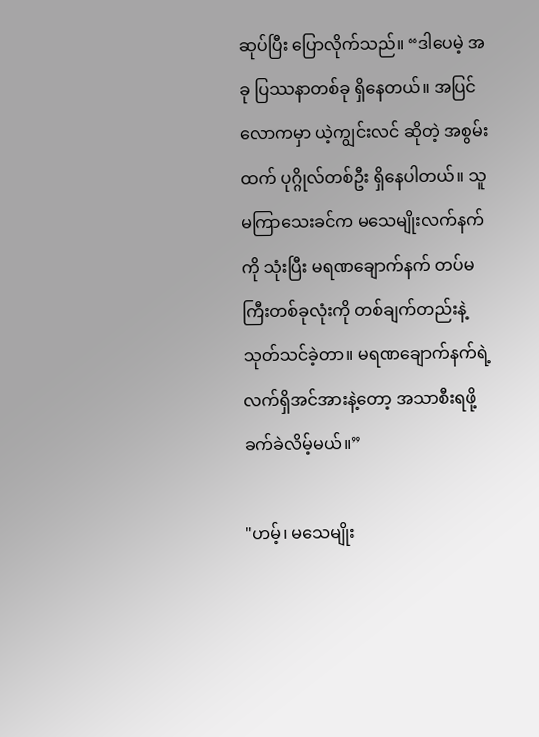ဆုပ်ပြီး ပြောလိုက်သည်။ “ဒါပေမဲ့ အခု ပြဿနာတစ်ခု ရှိနေတယ်။ အပြင်လောကမှာ ယဲ့ကျွင်းလင် ဆိုတဲ့ အစွမ်းထက် ပုဂ္ဂိုလ်တစ်ဦး ရှိနေပါတယ်။ သူ မကြာသေးခင်က မသေမျိုးလက်နက်ကို သုံးပြီး မရဏချောက်နက် တပ်မကြီးတစ်ခုလုံးကို တစ်ချက်တည်းနဲ့သုတ်သင်ခဲ့တာ။ မရဏချောက်နက်ရဲ့ လက်ရှိအင်အားနဲ့တော့ အသာစီးရဖို့ ခက်ခဲလိမ့်မယ်။”

"ဟမ့်၊ မသေမျိုး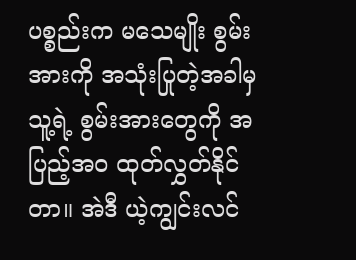ပစ္စည်းက မသေမျိုး စွမ်းအားကို အသုံးပြုတဲ့အခါမှ သူ့ရဲ့ စွမ်းအားတွေကို အပြည့်အဝ ထုတ်လွှတ်နိုင်တာ။ အဲဒီ ယဲ့ကျွင်းလင်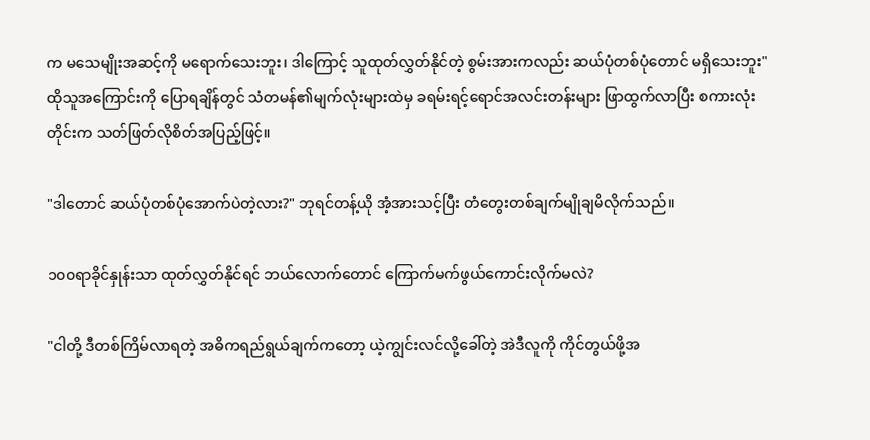က မသေမျိုးအဆင့်ကို မရောက်သေးဘူး၊ ဒါကြောင့် သူထုတ်လွှတ်နိုင်တဲ့ စွမ်းအားကလည်း ဆယ်ပုံတစ်ပုံတောင် မရှိသေးဘူး" ထိုသူအကြောင်းကို ‌ပြောရချိန်တွင် သံတမန်၏မျက်လုံးများထဲမှ ခရမ်းရင့်ရောင်အလင်းတန်းများ ဖြာထွက်လာပြီး စကားလုံးတိုင်းက သတ်ဖြတ်လိုစိတ်အပြည့်ဖြင့်။

"ဒါတောင် ဆယ်ပုံတစ်ပုံအောက်ပဲတဲ့လား?" ဘုရင်တန့်ယို အံ့အားသင့်ပြီး တံတွေးတစ်ချက်မျိုချမိလိုက်သည်။

၁၀၀ရာခိုင်နှုန်းသာ ထုတ်လွှတ်နိုင်ရင် ဘယ်လောက်တောင် ကြောက်မက်ဖွယ်ကောင်းလိုက်မလဲ?

"ငါတို့ ဒီတစ်ကြိမ်လာရတဲ့ အဓိကရည်ရွယ်ချက်ကတော့ ယဲ့ကျွင်းလင်လို့ခေါ်တဲ့ အဲဒီလူကို ကိုင်တွယ်ဖို့အ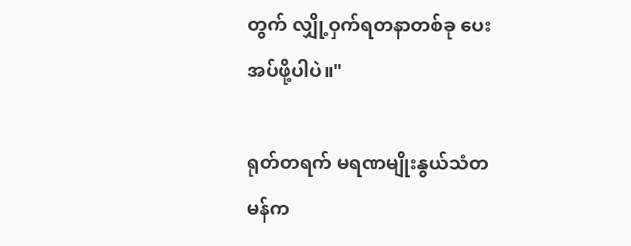တွက် လျှို့ဝှက်ရတနာတစ်ခု ပေးအပ်ဖို့ပါပဲ။"

ရုတ်တရက် မရဏမျိုးနွယ်သံတမန်က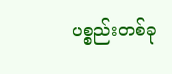ပစ္စည်းတစ်ခု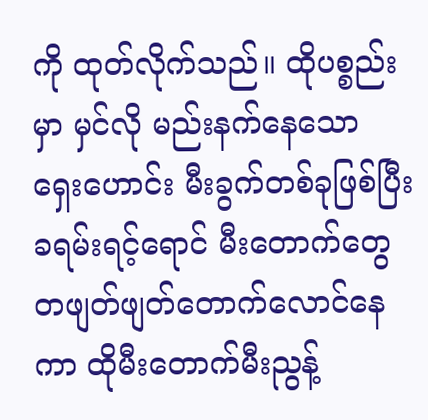ကို ထုတ်လိုက်သည်။ ထိုပစ္စည်းမှာ မှင်လို မည်းနက်နေသော ရှေးဟောင်း မီးခွက်တစ်ခုဖြစ်ပြီး ခရမ်းရင့်ရောင် မီးတောက်တွေ တဖျတ်ဖျတ်တောက်လောင်နေကာ ထိုမီးတောက်မီးညွန့်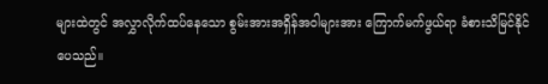များထဲတွင် အလွှာလိုက်ထပ်နေသော စွမ်းအားအရှိန်အဝါများအား ကြောက်မက်ဖွယ်ရာ ခံစားသိမြင်နိုင်ပေသည်။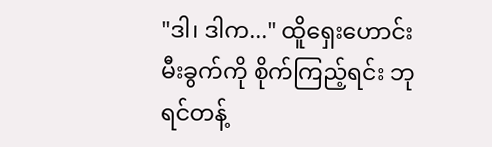"ဒါ၊ ဒါက..." ထိူရှေးဟောင်းမီးခွက်ကို စိုက်ကြည့်ရင်း ဘုရင်တန့်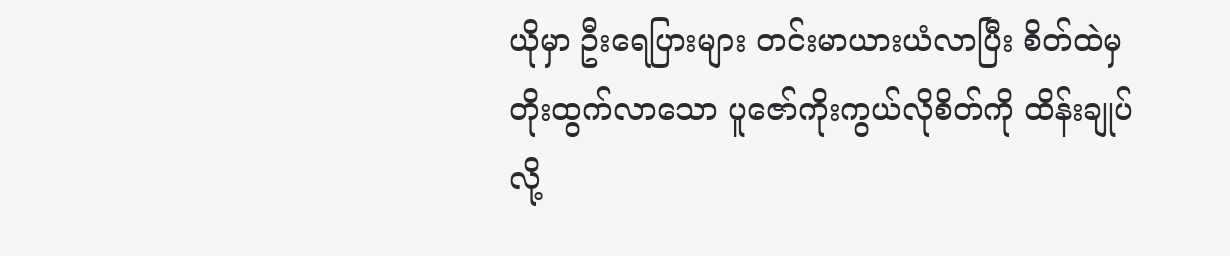ယိုမှာ ဦးရေပြားများ တင်းမာယားယံလာပြီး စိတ်ထဲမှတိုးထွက်လာသော ပူဇော်ကိုးကွယ်လိုစိတ်ကို ထိန်းချုပ်လို့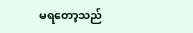မရတော့သည်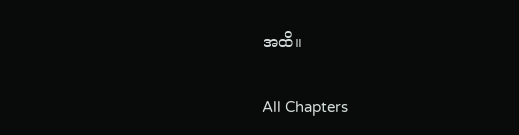အထိ။

All Chapters